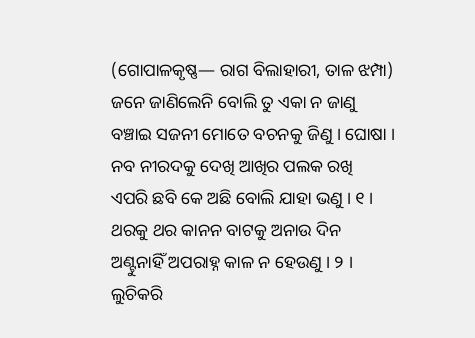(ଗୋପାଳକୃଷ୍ଣ— ରାଗ ବିଲାହାରୀ, ତାଳ ଝମ୍ପା)
ଜନେ ଜାଣିଲେନି ବୋଲି ତୁ ଏକା ନ ଜାଣୁ
ବଞ୍ଚାଇ ସଜନୀ ମୋତେ ବଚନକୁ ଜିଣୁ । ଘୋଷା ।
ନବ ନୀରଦକୁ ଦେଖି ଆଖିର ପଲକ ରଖି
ଏପରି ଛବି କେ ଅଛି ବୋଲି ଯାହା ଭଣୁ । ୧ ।
ଥରକୁ ଥର କାନନ ବାଟକୁ ଅନାଉ ଦିନ
ଅଣ୍ଟୁନାହିଁ ଅପରାହ୍ନ କାଳ ନ ହେଉଣୁ । ୨ ।
ଲୁଚିକରି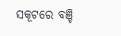ସକୂଟରେ ବଞ୍ଚି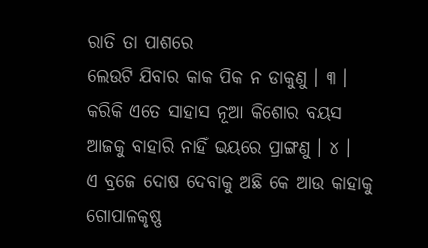ରାତି ତା ପାଶରେ
ଲେଉଟି ଯିବାର କାକ ପିକ ନ ଡାକୁଣୁ । ୩ ।
କରିକି ଏତେ ସାହାସ ନୂଆ କିଶୋର ବୟସ
ଆଜକୁ ବାହାରି ନାହିଁ ଭୟରେ ପ୍ରାଙ୍ଗଣୁ । ୪ ।
ଏ ବ୍ରଜେ ଦୋଷ ଦେବାକୁ ଅଛି କେ ଆଉ କାହାକୁ
ଗୋପାଳକୃଷ୍ଣ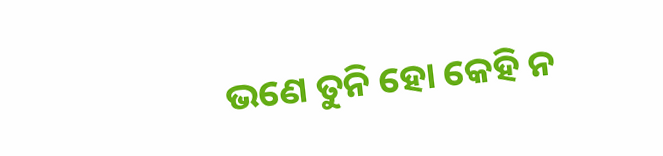ଭଣେ ତୁନି ହୋ କେହି ନ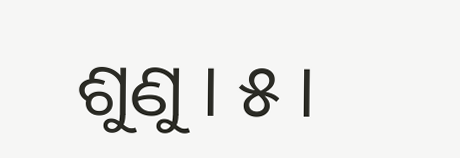ଶୁଣୁ । ୫ ।